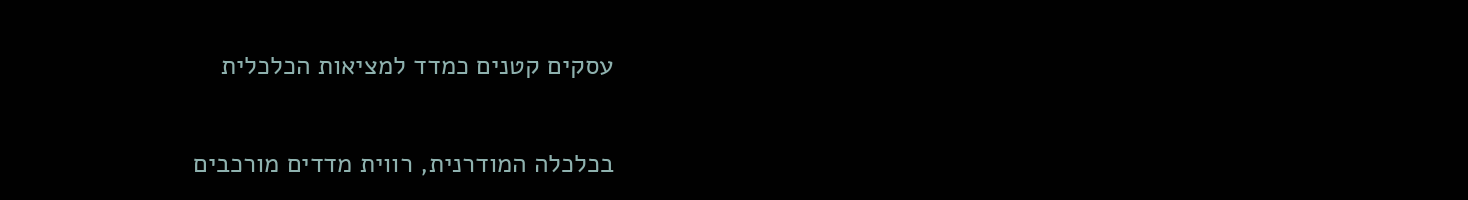עסקים קטנים כמדד למציאות הכלכלית

בכלכלה המודרנית, רווית מדדים מורכבים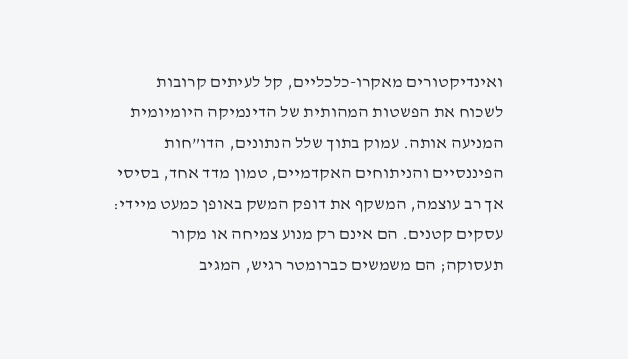ואינדיקטורים מאקרו-כלכליים, קל לעיתים קרובות לשכוח את הפשטות המהותית של הדינמיקה היומיומית המניעה אותה. עמוק בתוך שלל הנתונים, הדו”חות הפיננסיים והניתוחים האקדמיים, טמון מדד אחד, בסיסי אך רב עוצמה, המשקף את דופק המשק באופן כמעט מיידי: עסקים קטנים. הם אינם רק מנוע צמיחה או מקור תעסוקה; הם משמשים כברומטר רגיש, המגיב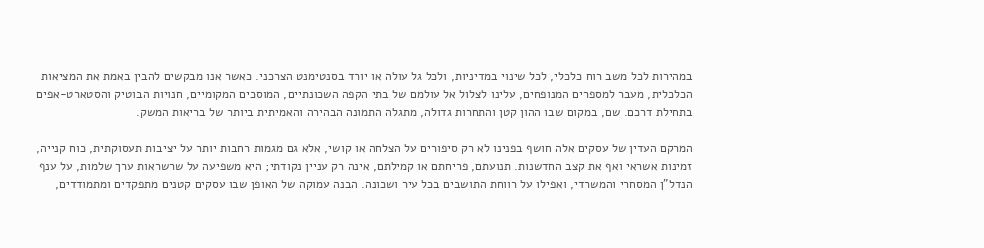במהירות לכל משב רוח כלכלי, לכל שינוי במדיניות, ולכל גל עולה או יורד בסנטימנט הצרכני. כאשר אנו מבקשים להבין באמת את המציאות הכלכלית, מעבר למספרים המנופחים, עלינו לצלול אל עולמם של בתי הקפה השכונתיים, המוסכים המקומיים, חנויות הבוטיק והסטארט-אפים בתחילת דרכם. שם, במקום שבו ההון קטן והתחרות גדולה, מתגלה התמונה הבהירה והאמיתית ביותר של בריאות המשק.

המרקם העדין של עסקים אלה חושף בפנינו לא רק סיפורים על הצלחה או קושי, אלא גם מגמות רחבות יותר על יציבות תעסוקתית, כוח קנייה, זמינות אשראי ואף את קצב החדשנות. תנועתם, פריחתם או קמילתם, אינה רק עניין נקודתי; היא משפיעה על שרשראות ערך שלמות, על ענף הנדל”ן המסחרי והמשרדי, ואפילו על רווחת התושבים בכל עיר ושכונה. הבנה עמוקה של האופן שבו עסקים קטנים מתפקדים ומתמודדים,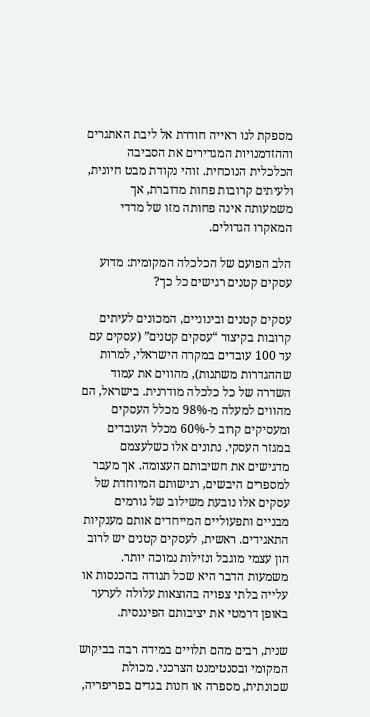מספקת לנו ראייה חודרת אל ליבת האתגרים וההזדמנויות המגדירים את הסביבה הכלכלית הנוכחית. זוהי נקודת מבט חיונית, ולעיתים קרובות פחות מדוברת, אך משמעותה אינה פחותה מזו של מדדי המאקרו הגדולים.

הלב הפועם של הכלכלה המקומית: מדוע עסקים קטנים רגישים כל כך?

עסקים קטנים ובינוניים, המכונים לעיתים קרובות בקיצור “עסקים קטנים” (עסקים עם עד 100 עובדים במקרה הישראלי, למרות שההגדרות משתנות), מהווים את עמוד השדרה של כל כלכלה מודרנית. בישראל, הם מהווים למעלה מ-98% מכלל העסקים ומעסיקים קרוב ל-60% מכלל העובדים במגזר העסקי. נתונים אלו כשלעצמם מדגישים את חשיבותם העצומה. אך מעבר למספרים היבשים, רגישותם המיוחדת של עסקים אלו נובעת משילוב של גורמים מבניים ותפעוליים המייחדים אותם מענקיות התאגידים. ראשית, לעסקים קטנים יש לרוב הון עצמי מוגבל ונזילות נמוכה יותר. משמעות הדבר היא שכל תנודה בהכנסות או עלייה בלתי צפויה בהוצאות עלולה לערער באופן דרמטי את יציבותם הפיננסית.

שנית, רבים מהם תלויים במידה רבה בביקוש המקומי ובסנטימנט הצרכני. מכולת שכונתית, מספרה או חנות בגדים בפריפריה,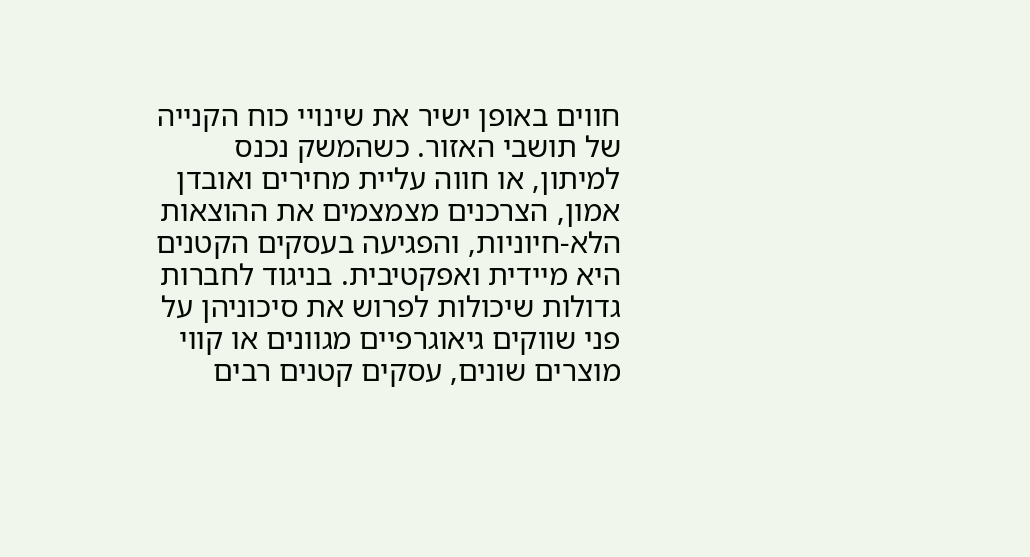חווים באופן ישיר את שינויי כוח הקנייה של תושבי האזור. כשהמשק נכנס למיתון, או חווה עליית מחירים ואובדן אמון, הצרכנים מצמצמים את ההוצאות הלא-חיוניות, והפגיעה בעסקים הקטנים היא מיידית ואפקטיבית. בניגוד לחברות גדולות שיכולות לפרוש את סיכוניהן על פני שווקים גיאוגרפיים מגוונים או קווי מוצרים שונים, עסקים קטנים רבים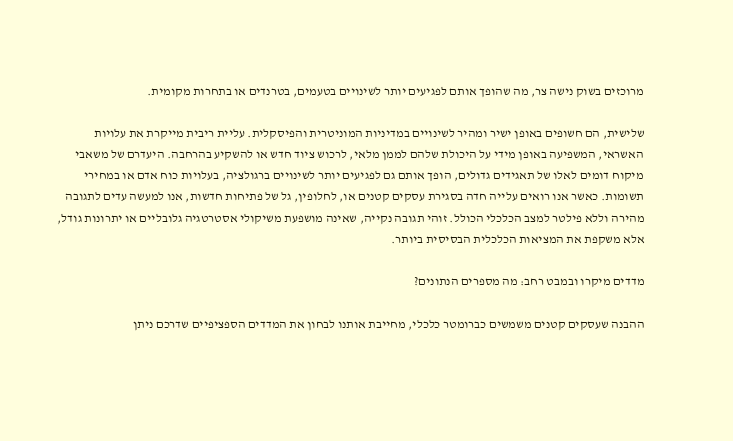מרוכזים בשוק נישה צר, מה שהופך אותם לפגיעים יותר לשינויים בטעמים, בטרנדים או בתחרות מקומית.

שלישית, הם חשופים באופן ישיר ומהיר לשינויים במדיניות המוניטרית והפיסקלית. עליית ריבית מייקרת את עלויות האשראי, המשפיעה באופן מידי על היכולת שלהם לממן מלאי, לרכוש ציוד חדש או להשקיע בהרחבה. היעדרם של משאבי מיקוח דומים לאלו של תאגידים גדולים, הופך אותם גם לפגיעים יותר לשינויים ברגולציה, בעלויות כוח אדם או במחירי תשומות. כאשר אנו רואים עלייה חדה בסגירת עסקים קטנים או, לחלופין, גל של פתיחות חדשות, אנו למעשה עדים לתגובה מהירה וללא פילטר למצב הכלכלי הכולל. זוהי תגובה נקייה, שאינה מושפעת משיקולי אסטרטגיה גלובליים או יתרונות גודל, אלא משקפת את המציאות הכלכלית הבסיסית ביותר.

מדדים מיקרו ובמבט רחב: מה מספרים הנתונים?

ההבנה שעסקים קטנים משמשים כברומטר כלכלי, מחייבת אותנו לבחון את המדדים הספציפיים שדרכם ניתן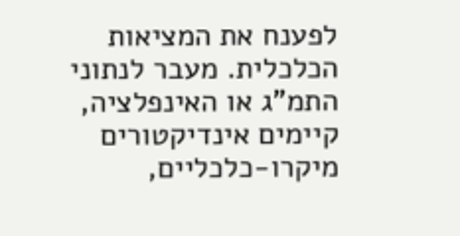לפענח את המציאות הכלכלית. מעבר לנתוני התמ”ג או האינפלציה, קיימים אינדיקטורים מיקרו-כלכליים,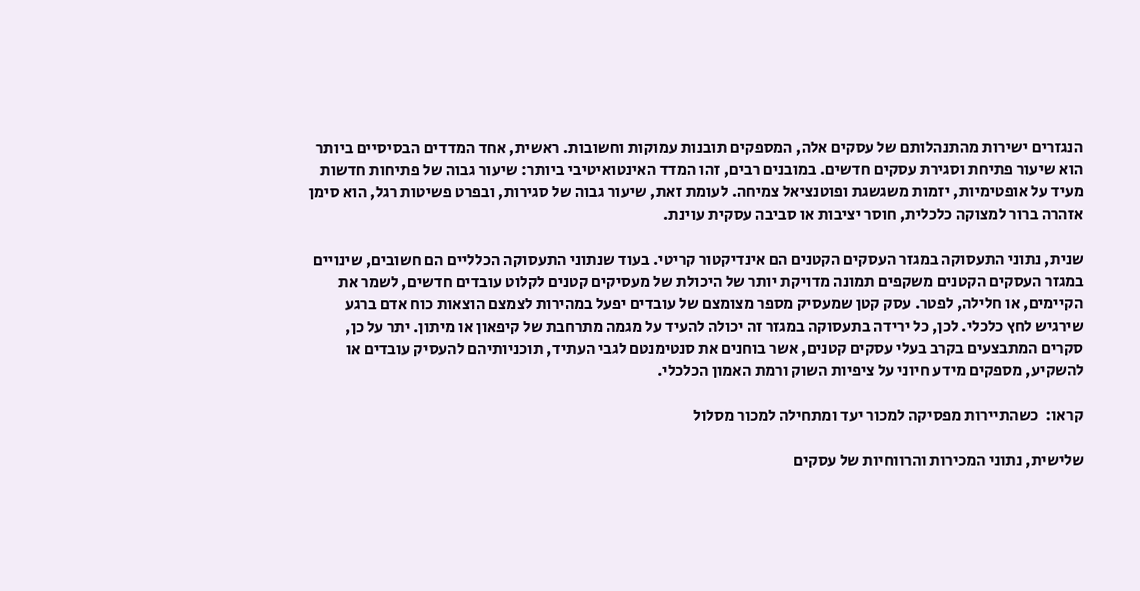הנגזרים ישירות מהתנהלותם של עסקים אלה, המספקים תובנות עמוקות וחשובות. ראשית, אחד המדדים הבסיסיים ביותר הוא שיעור פתיחת וסגירת עסקים חדשים. במובנים רבים, זהו המדד האינטואיטיבי ביותר: שיעור גבוה של פתיחות חדשות מעיד על אופטימיות, יזמות משגשגת ופוטנציאל צמיחה. לעומת זאת, שיעור גבוה של סגירות, ובפרט פשיטות רגל, הוא סימן אזהרה ברור למצוקה כלכלית, חוסר יציבות או סביבה עסקית עוינת.

שנית, נתוני התעסוקה במגזר העסקים הקטנים הם אינדיקטור קריטי. בעוד שנתוני התעסוקה הכלליים הם חשובים, שינויים במגזר העסקים הקטנים משקפים תמונה מדויקת יותר של היכולת של מעסיקים קטנים לקלוט עובדים חדשים, לשמר את הקיימים, או חלילה, לפטר. עסק קטן שמעסיק מספר מצומצם של עובדים יפעל במהירות לצמצם הוצאות כוח אדם ברגע שירגיש לחץ כלכלי. לכן, כל ירידה בתעסוקה במגזר זה יכולה להעיד על מגמה מתרחבת של קיפאון או מיתון. יתר על כן, סקרים המתבצעים בקרב בעלי עסקים קטנים, אשר בוחנים את סנטימנטם לגבי העתיד, תוכניותיהם להעסיק עובדים או להשקיע, מספקים מידע חיוני על ציפיות השוק ורמת האמון הכלכלי.

קראו:  כשהתיירות מפסיקה למכור יעד ומתחילה למכור מסלול

שלישית, נתוני המכירות והרווחיות של עסקים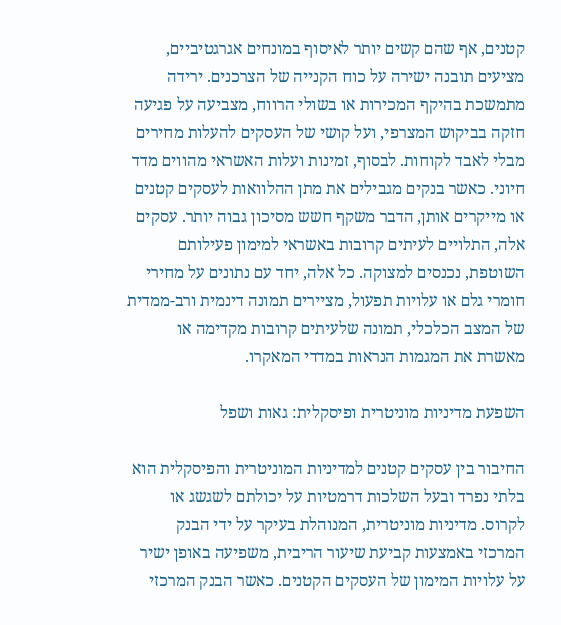קטנים, אף שהם קשים יותר לאיסוף במונחים אגרגטיביים, מציעים תובנה ישירה על כוח הקנייה של הצרכנים. ירידה מתמשכת בהיקף המכירות או בשולי הרווח, מצביעה על פגיעה חזקה בביקוש המצרפי, ועל קושי של העסקים להעלות מחירים מבלי לאבד לקוחות. לבסוף, זמינות ועלות האשראי מהווים מדד חיוני. כאשר בנקים מגבילים את מתן ההלוואות לעסקים קטנים או מייקרים אותן, הדבר משקף חשש מסיכון גבוה יותר. עסקים אלה, התלויים לעיתים קרובות באשראי למימון פעילותם השוטפת, נכנסים למצוקה. כל אלה, יחד עם נתונים על מחירי חומרי גלם או עלויות תפעול, מציירים תמונה דינמית ורב-ממדית של המצב הכלכלי, תמונה שלעיתים קרובות מקדימה או מאשרת את המגמות הנראות במדדי המאקרו.

השפעת מדיניות מוניטרית ופיסקלית: גאות ושפל

החיבור בין עסקים קטנים למדיניות המוניטרית והפיסקלית הוא בלתי נפרד ובעל השלכות דרמטיות על יכולתם לשגשג או לקרוס. מדיניות מוניטרית, המנוהלת בעיקר על ידי הבנק המרכזי באמצעות קביעת שיעור הריבית, משפיעה באופן ישיר על עלויות המימון של העסקים הקטנים. כאשר הבנק המרכזי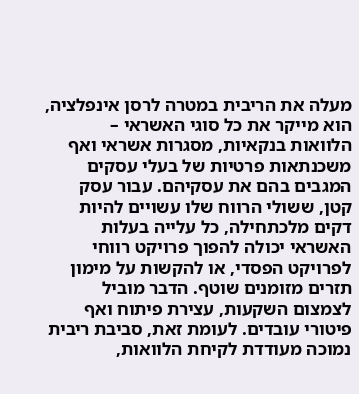מעלה את הריבית במטרה לרסן אינפלציה, הוא מייקר את כל סוגי האשראי – הלוואות בנקאיות, מסגרות אשראי ואף משכנתאות פרטיות של בעלי עסקים המגבים בהם את עסקיהם. עבור עסק קטן, ששולי הרווח שלו עשויים להיות דקים מלכתחילה, כל עלייה בעלות האשראי יכולה להפוך פרויקט רווחי לפרויקט הפסדי, או להקשות על מימון תזרים מזומנים שוטף. הדבר מוביל לצמצום השקעות, עצירת פיתוח ואף פיטורי עובדים. לעומת זאת, סביבת ריבית נמוכה מעודדת לקיחת הלוואות,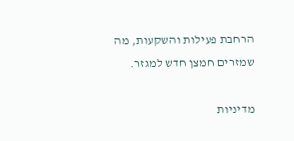הרחבת פעילות והשקעות, מה שמזרים חמצן חדש למגזר.

מדיניות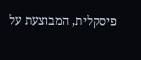פיסקלית, המבוצעת על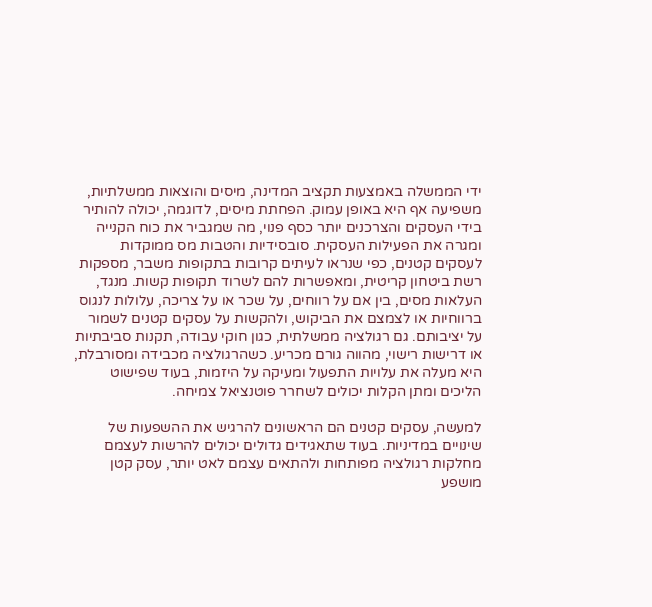ידי הממשלה באמצעות תקציב המדינה, מיסים והוצאות ממשלתיות, משפיעה אף היא באופן עמוק. הפחתת מיסים, לדוגמה, יכולה להותיר בידי העסקים והצרכנים יותר כסף פנוי, מה שמגביר את כוח הקנייה ומגרה את הפעילות העסקית. סובסידיות והטבות מס ממוקדות לעסקים קטנים, כפי שנראו לעיתים קרובות בתקופות משבר, מספקות רשת ביטחון קריטית, ומאפשרות להם לשרוד תקופות קשות. מנגד, העלאות מסים, בין אם על רווחים, על שכר או על צריכה, עלולות לנגוס ברווחיות או לצמצם את הביקוש, ולהקשות על עסקים קטנים לשמור על יציבותם. גם רגולציה ממשלתית, כגון חוקי עבודה, תקנות סביבתיות או דרישות רישוי, מהווה גורם מכריע. כשהרגולציה מכבידה ומסורבלת, היא מעלה את עלויות התפעול ומעיקה על היזמות, בעוד שפישוט הליכים ומתן הקלות יכולים לשחרר פוטנציאל צמיחה.

למעשה, עסקים קטנים הם הראשונים להרגיש את ההשפעות של שינויים במדיניות. בעוד שתאגידים גדולים יכולים להרשות לעצמם מחלקות רגולציה מפותחות ולהתאים עצמם לאט יותר, עסק קטן מושפע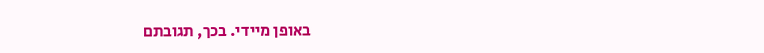באופן מיידי. בכך, תגובתם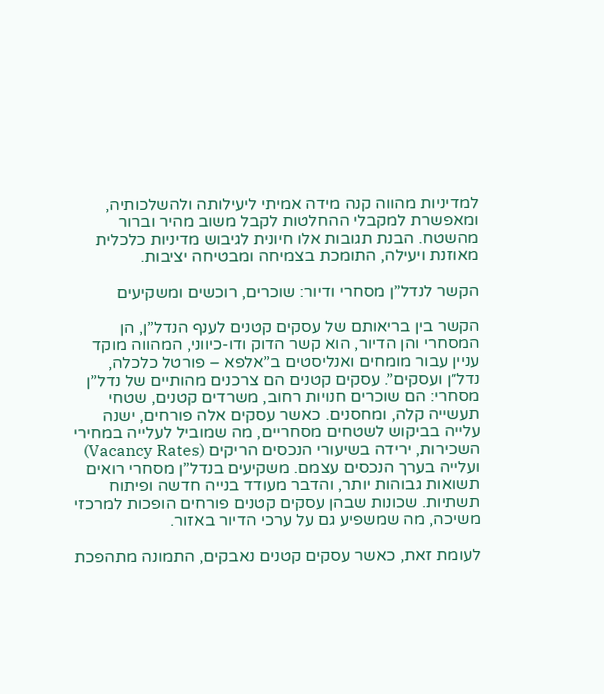למדיניות מהווה קנה מידה אמיתי ליעילותה ולהשלכותיה, ומאפשרת למקבלי ההחלטות לקבל משוב מהיר וברור מהשטח. הבנת תגובות אלו חיונית לגיבוש מדיניות כלכלית מאוזנת ויעילה, התומכת בצמיחה ומבטיחה יציבות.

הקשר לנדל”ן מסחרי ודיור: שוכרים, רוכשים ומשקיעים

הקשר בין בריאותם של עסקים קטנים לענף הנדל”ן, הן המסחרי והן הדיור, הוא קשר הדוק ודו-כיווני, המהווה מוקד עניין עבור מומחים ואנליסטים ב”אלפא – פורטל כלכלה, נדל״ן ועסקים”. עסקים קטנים הם צרכנים מהותיים של נדל”ן מסחרי: הם שוכרים חנויות רחוב, משרדים קטנים, שטחי תעשייה קלה, ומחסנים. כאשר עסקים אלה פורחים, ישנה עלייה בביקוש לשטחים מסחריים, מה שמוביל לעלייה במחירי השכירות, ירידה בשיעורי הנכסים הריקים (Vacancy Rates) ועלייה בערך הנכסים עצמם. משקיעים בנדל”ן מסחרי רואים תשואות גבוהות יותר, והדבר מעודד בנייה חדשה ופיתוח תשתיות. שכונות שבהן עסקים קטנים פורחים הופכות למרכזי משיכה, מה שמשפיע גם על ערכי הדיור באזור.

לעומת זאת, כאשר עסקים קטנים נאבקים, התמונה מתהפכת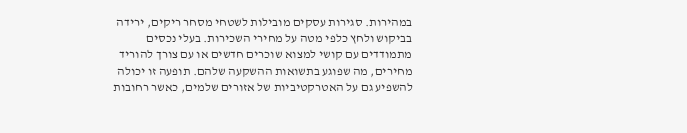במהירות. סגירות עסקים מובילות לשטחי מסחר ריקים, ירידה בביקוש ולחץ כלפי מטה על מחירי השכירות. בעלי נכסים מתמודדים עם קושי למצוא שוכרים חדשים או עם צורך להוריד מחירים, מה שפוגע בתשואות ההשקעה שלהם. תופעה זו יכולה להשפיע גם על האטרקטיביות של אזורים שלמים, כאשר רחובות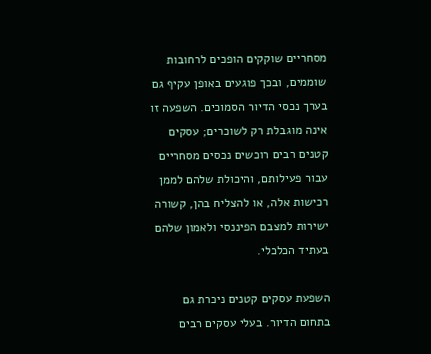מסחריים שוקקים הופכים לרחובות שוממים, ובכך פוגעים באופן עקיף גם בערך נכסי הדיור הסמוכים. השפעה זו אינה מוגבלת רק לשוכרים; עסקים קטנים רבים רוכשים נכסים מסחריים עבור פעילותם, והיכולת שלהם לממן רכישות אלה, או להצליח בהן, קשורה ישירות למצבם הפיננסי ולאמון שלהם בעתיד הכלכלי.

השפעת עסקים קטנים ניכרת גם בתחום הדיור. בעלי עסקים רבים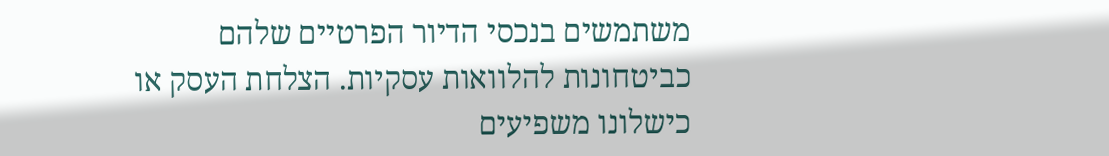משתמשים בנכסי הדיור הפרטיים שלהם כביטחונות להלוואות עסקיות. הצלחת העסק או כישלונו משפיעים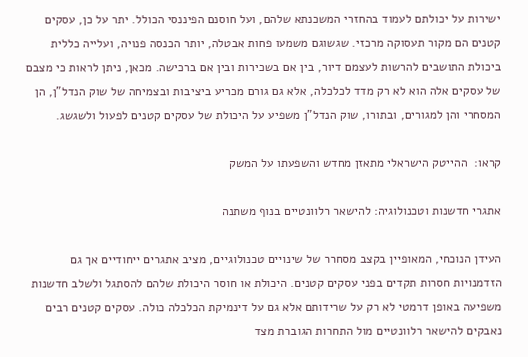ישירות על יכולתם לעמוד בהחזרי המשכנתא שלהם, ועל חוסנם הפיננסי הכולל. יתר על כן, עסקים קטנים הם מקור תעסוקה מרכזי. שגשוגם משמעו פחות אבטלה, יותר הכנסה פנויה, ועלייה כללית ביכולת התושבים להרשות לעצמם דיור, בין אם בשכירות ובין אם ברכישה. מכאן, ניתן לראות כי מצבם של עסקים אלה הוא לא רק מדד לכלכלה, אלא גם גורם מכריע ביציבות ובצמיחה של שוק הנדל”ן, הן המסחרי והן למגורים, ובתורו, שוק הנדל”ן משפיע על היכולת של עסקים קטנים לפעול ולשגשג.

קראו:  ההייטק הישראלי מתאזן מחדש והשפעתו על המשק

אתגרי חדשנות וטכנולוגיה: להישאר רלוונטיים בנוף משתנה

העידן הנוכחי, המאופיין בקצב מסחרר של שינויים טכנולוגיים, מציב אתגרים ייחודיים אך גם הזדמנויות חסרות תקדים בפני עסקים קטנים. היכולת או חוסר היכולת שלהם להסתגל ולשלב חדשנות משפיעה באופן דרמטי לא רק על שרידותם אלא גם על דינמיקת הכלכלה כולה. עסקים קטנים רבים נאבקים להישאר רלוונטיים מול התחרות הגוברת מצד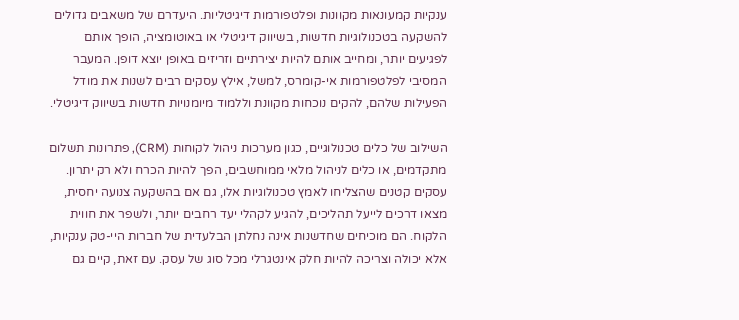ענקיות קמעונאות מקוונות ופלטפורמות דיגיטליות. היעדרם של משאבים גדולים להשקעה בטכנולוגיות חדשות, בשיווק דיגיטלי או באוטומציה, הופך אותם לפגיעים יותר, ומחייב אותם להיות יצירתיים וזריזים באופן יוצא דופן. המעבר המסיבי לפלטפורמות אי-קומרס, למשל, אילץ עסקים רבים לשנות את מודל הפעילות שלהם, להקים נוכחות מקוונת וללמוד מיומנויות חדשות בשיווק דיגיטלי.

השילוב של כלים טכנולוגיים, כגון מערכות ניהול לקוחות (CRM), פתרונות תשלום מתקדמים, או כלים לניהול מלאי ממוחשבים, הפך להיות הכרח ולא רק יתרון. עסקים קטנים שהצליחו לאמץ טכנולוגיות אלו, גם אם בהשקעה צנועה יחסית, מצאו דרכים לייעל תהליכים, להגיע לקהלי יעד רחבים יותר, ולשפר את חווית הלקוח. הם מוכיחים שחדשנות אינה נחלתן הבלעדית של חברות היי-טק ענקיות, אלא יכולה וצריכה להיות חלק אינטגרלי מכל סוג של עסק. עם זאת, קיים גם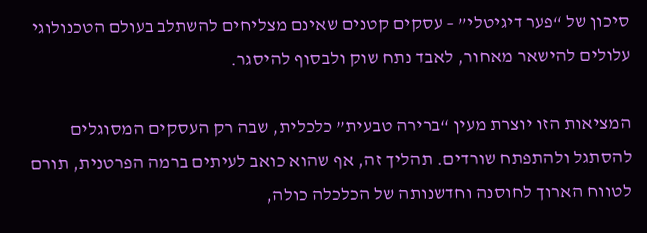סיכון של “פער דיגיטלי” – עסקים קטנים שאינם מצליחים להשתלב בעולם הטכנולוגי עלולים להישאר מאחור, לאבד נתח שוק ולבסוף להיסגר.

המציאות הזו יוצרת מעין “ברירה טבעית” כלכלית, שבה רק העסקים המסוגלים להסתגל ולהתפתח שורדים. תהליך זה, אף שהוא כואב לעיתים ברמה הפרטנית, תורם לטווח הארוך לחוסנה וחדשנותה של הכלכלה כולה,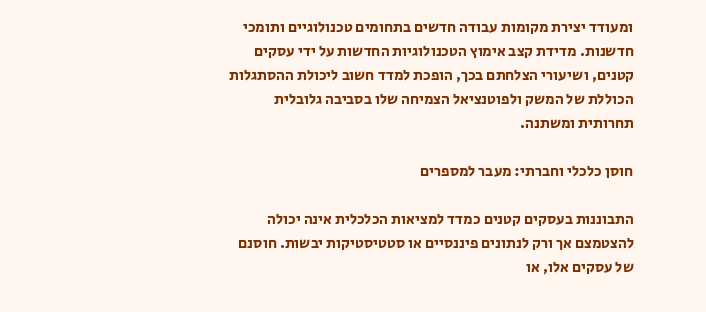ומעודד יצירת מקומות עבודה חדשים בתחומים טכנולוגיים ותומכי חדשנות. מדידת קצב אימוץ הטכנולוגיות החדשות על ידי עסקים קטנים, ושיעורי הצלחתם בכך, הופכת למדד חשוב ליכולת ההסתגלות הכוללת של המשק ולפוטנציאל הצמיחה שלו בסביבה גלובלית תחרותית ומשתנה.

חוסן כלכלי וחברתי: מעבר למספרים

התבוננות בעסקים קטנים כמדד למציאות הכלכלית אינה יכולה להצטמצם אך ורק לנתונים פיננסיים או סטטיסטיקות יבשות. חוסנם של עסקים אלו, או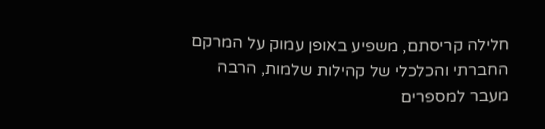חלילה קריסתם, משפיע באופן עמוק על המרקם החברתי והכלכלי של קהילות שלמות, הרבה מעבר למספרים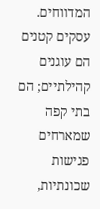המדווחים. עסקים קטנים הם עוגנים קהילתיים; הם בתי קפה שמארחים פגישות שכונתיות,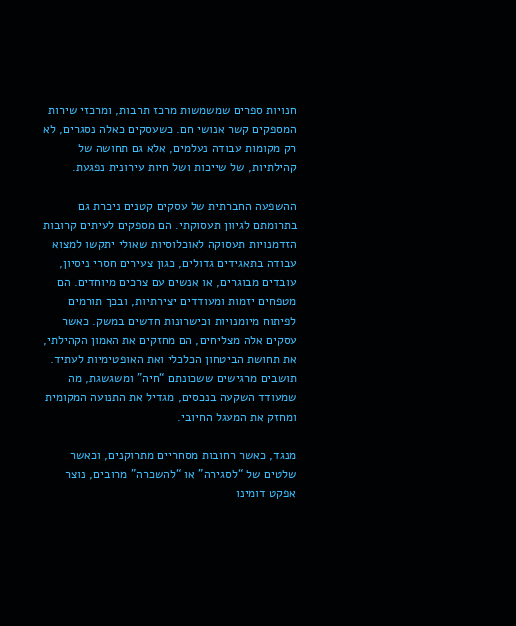חנויות ספרים שמשמשות מרכז תרבות, ומרכזי שירות המספקים קשר אנושי חם. כשעסקים כאלה נסגרים, לא רק מקומות עבודה נעלמים, אלא גם תחושה של קהילתיות, של שייכות ושל חיות עירונית נפגעת.

ההשפעה החברתית של עסקים קטנים ניכרת גם בתרומתם לגיוון תעסוקתי. הם מספקים לעיתים קרובות הזדמנויות תעסוקה לאוכלוסיות שאולי יתקשו למצוא עבודה בתאגידים גדולים, כגון צעירים חסרי ניסיון, עובדים מבוגרים, או אנשים עם צרכים מיוחדים. הם מטפחים יזמות ומעודדים יצירתיות, ובכך תורמים לפיתוח מיומנויות וכישרונות חדשים במשק. כאשר עסקים אלה מצליחים, הם מחזקים את האמון הקהילתי, את תחושת הביטחון הכלכלי ואת האופטימיות לעתיד. תושבים מרגישים ששכונתם “חיה” ומשגשגת, מה שמעודד השקעה בנכסים, מגדיל את התנועה המקומית ומחזק את המעגל החיובי.

מנגד, כאשר רחובות מסחריים מתרוקנים, וכאשר שלטים של “לסגירה” או “להשכרה” מרובים, נוצר אפקט דומינו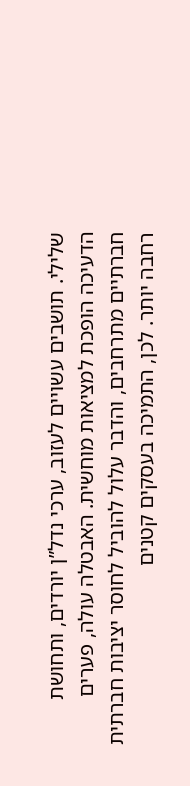שלילי. תושבים עשויים לעזוב, ערכי נדל”ן יורדים, ותחושת הדעיכה הופכת למציאות מוחשית. האבטלה עולה, פערים חברתיים מתרחבים, והדבר עלול להוביל לחוסר יציבות חברתית רחבה יותר. לכן, התמיכה בעסקים קטנים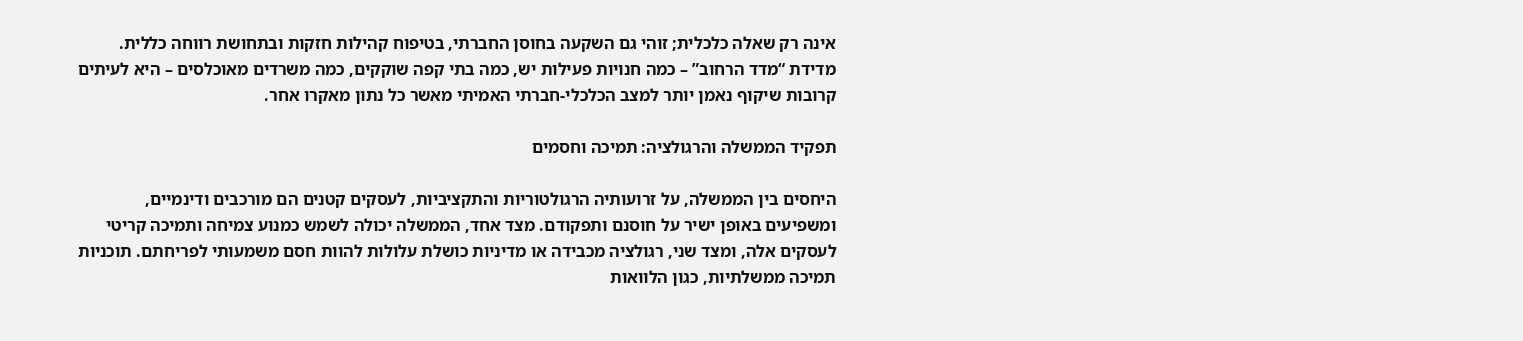אינה רק שאלה כלכלית; זוהי גם השקעה בחוסן החברתי, בטיפוח קהילות חזקות ובתחושת רווחה כללית. מדידת “מדד הרחוב” – כמה חנויות פעילות יש, כמה בתי קפה שוקקים, כמה משרדים מאוכלסים – היא לעיתים קרובות שיקוף נאמן יותר למצב הכלכלי-חברתי האמיתי מאשר כל נתון מאקרו אחר.

תפקיד הממשלה והרגולציה: תמיכה וחסמים

היחסים בין הממשלה, על זרועותיה הרגולטוריות והתקציביות, לעסקים קטנים הם מורכבים ודינמיים, ומשפיעים באופן ישיר על חוסנם ותפקודם. מצד אחד, הממשלה יכולה לשמש כמנוע צמיחה ותמיכה קריטי לעסקים אלה, ומצד שני, רגולציה מכבידה או מדיניות כושלת עלולות להוות חסם משמעותי לפריחתם. תוכניות תמיכה ממשלתיות, כגון הלוואות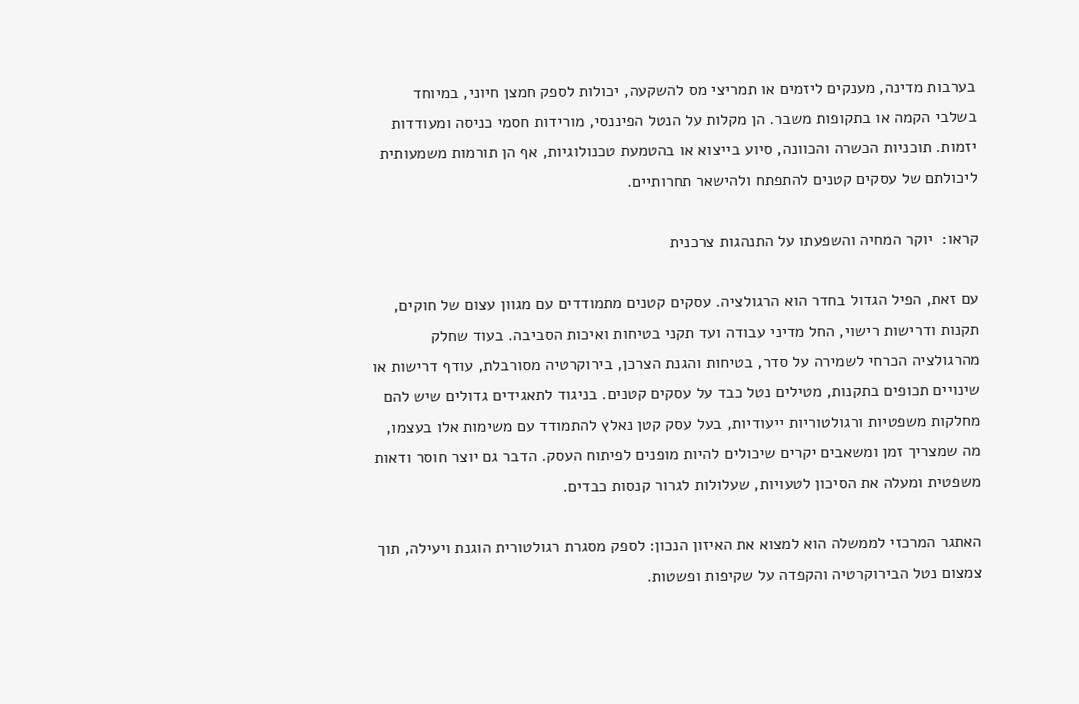בערבות מדינה, מענקים ליזמים או תמריצי מס להשקעה, יכולות לספק חמצן חיוני, במיוחד בשלבי הקמה או בתקופות משבר. הן מקלות על הנטל הפיננסי, מורידות חסמי כניסה ומעודדות יזמות. תוכניות הכשרה והכוונה, סיוע בייצוא או בהטמעת טכנולוגיות, אף הן תורמות משמעותית ליכולתם של עסקים קטנים להתפתח ולהישאר תחרותיים.

קראו:  יוקר המחיה והשפעתו על התנהגות צרכנית

עם זאת, הפיל הגדול בחדר הוא הרגולציה. עסקים קטנים מתמודדים עם מגוון עצום של חוקים, תקנות ודרישות רישוי, החל מדיני עבודה ועד תקני בטיחות ואיכות הסביבה. בעוד שחלק מהרגולציה הכרחי לשמירה על סדר, בטיחות והגנת הצרכן, בירוקרטיה מסורבלת, עודף דרישות או שינויים תכופים בתקנות, מטילים נטל כבד על עסקים קטנים. בניגוד לתאגידים גדולים שיש להם מחלקות משפטיות ורגולטוריות ייעודיות, בעל עסק קטן נאלץ להתמודד עם משימות אלו בעצמו, מה שמצריך זמן ומשאבים יקרים שיכולים להיות מופנים לפיתוח העסק. הדבר גם יוצר חוסר ודאות משפטית ומעלה את הסיכון לטעויות, שעלולות לגרור קנסות כבדים.

האתגר המרכזי לממשלה הוא למצוא את האיזון הנכון: לספק מסגרת רגולטורית הוגנת ויעילה, תוך צמצום נטל הבירוקרטיה והקפדה על שקיפות ופשטות.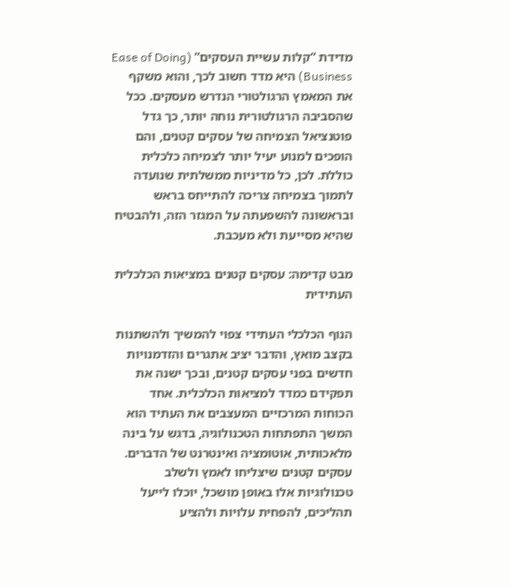מדידת “קלות עשיית העסקים” (Ease of Doing Business) היא מדד חשוב לכך, והוא משקף את המאמץ הרגולטורי הנדרש מעסקים. ככל שהסביבה הרגולטורית נוחה יותר, כך גדל פוטנציאל הצמיחה של עסקים קטנים, והם הופכים למנוע יעיל יותר לצמיחה כלכלית כוללת. לכן, כל מדיניות ממשלתית שנועדה לתמוך בצמיחה צריכה להתייחס בראש ובראשונה להשפעתה על המגזר הזה, ולהבטיח שהיא מסייעת ולא מעכבת.

מבט קדימה: עסקים קטנים במציאות הכלכלית העתידית

הנוף הכלכלי העתידי צפוי להמשיך ולהשתנות בקצב מואץ, והדבר יציב אתגרים והזדמנויות חדשים בפני עסקים קטנים, ובכך ישנה את תפקידם כמדד למציאות הכלכלית. אחד הכוחות המרכזיים המעצבים את העתיד הוא המשך התפתחות הטכנולוגיה, בדגש על בינה מלאכותית, אוטומציה ואינטרנט של הדברים. עסקים קטנים שיצליחו לאמץ ולשלב טכנולוגיות אלו באופן מושכל, יוכלו לייעל תהליכים, להפחית עלויות ולהציע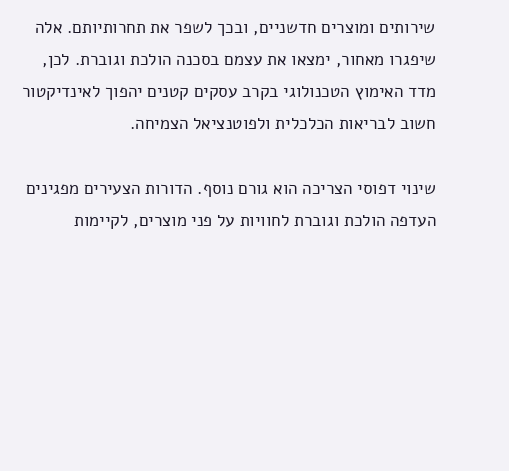שירותים ומוצרים חדשניים, ובכך לשפר את תחרותיותם. אלה שיפגרו מאחור, ימצאו את עצמם בסכנה הולכת וגוברת. לכן, מדד האימוץ הטכנולוגי בקרב עסקים קטנים יהפוך לאינדיקטור חשוב לבריאות הכלכלית ולפוטנציאל הצמיחה.

שינוי דפוסי הצריכה הוא גורם נוסף. הדורות הצעירים מפגינים העדפה הולכת וגוברת לחוויות על פני מוצרים, לקיימות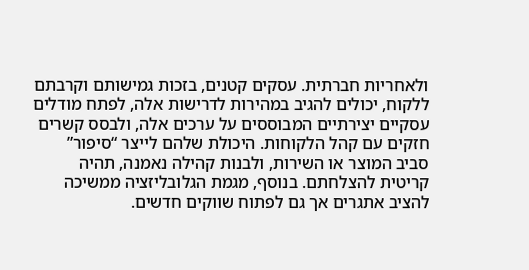ולאחריות חברתית. עסקים קטנים, בזכות גמישותם וקרבתם ללקוח, יכולים להגיב במהירות לדרישות אלה, לפתח מודלים עסקיים יצירתיים המבוססים על ערכים אלה, ולבסס קשרים חזקים עם קהל הלקוחות. היכולת שלהם לייצר “סיפור” סביב המוצר או השירות, ולבנות קהילה נאמנה, תהיה קריטית להצלחתם. בנוסף, מגמת הגלובליזציה ממשיכה להציב אתגרים אך גם לפתוח שווקים חדשים.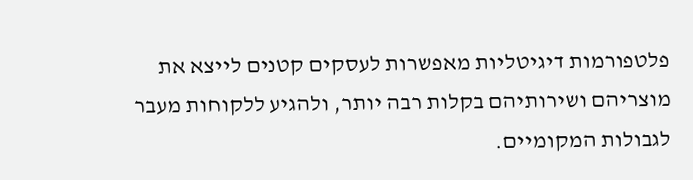פלטפורמות דיגיטליות מאפשרות לעסקים קטנים לייצא את מוצריהם ושירותיהם בקלות רבה יותר, ולהגיע ללקוחות מעבר לגבולות המקומיים.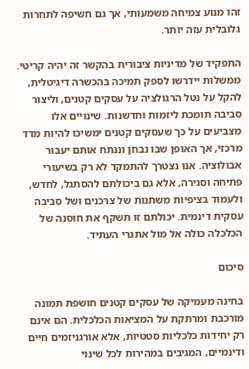זהו מנוע צמיחה משמעותי, אך גם חשיפה לתחרות גלובלית עזה יותר.

התפקיד של מדיניות ציבורית בהקשר זה יהיה קריטי. ממשלות יידרשו לספק תמיכה בהכשרה דיגיטלית, להקל על נטל הרגולציה על עסקים קטנים, וליצור סביבה תומכת ליזמות וחדשנות. שינויים אלו מצביעים על כך שעסקים קטנים ימשיכו להיות מדד מרכזי, אך האופן שבו נבחן וננתח אותם יעבור אבולוציה. אנו נצטרך להתמקד לא רק בשיעורי פתיחה וסגירה, אלא גם ביכולתם להסתגל, לחדש, ולעמוד בציפיות משתנות של צרכנים ושל סביבה עסקית דינמית. יכולתם זו תשקף את חוסנה של הכלכלה כולה אל מול אתגרי העתיד.

סיכום

בחינה מעמיקה של עסקים קטנים חושפת תמונה מורכבת ומרתקת על המציאות הכלכלית. הם אינם רק יחידות כלכליות סטטיות, אלא אורגניזמים חיים ודינמיים, המגיבים במהירות לכל שינוי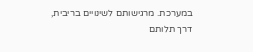במערכת. מרגישותם לשינויים בריבית, דרך תלותם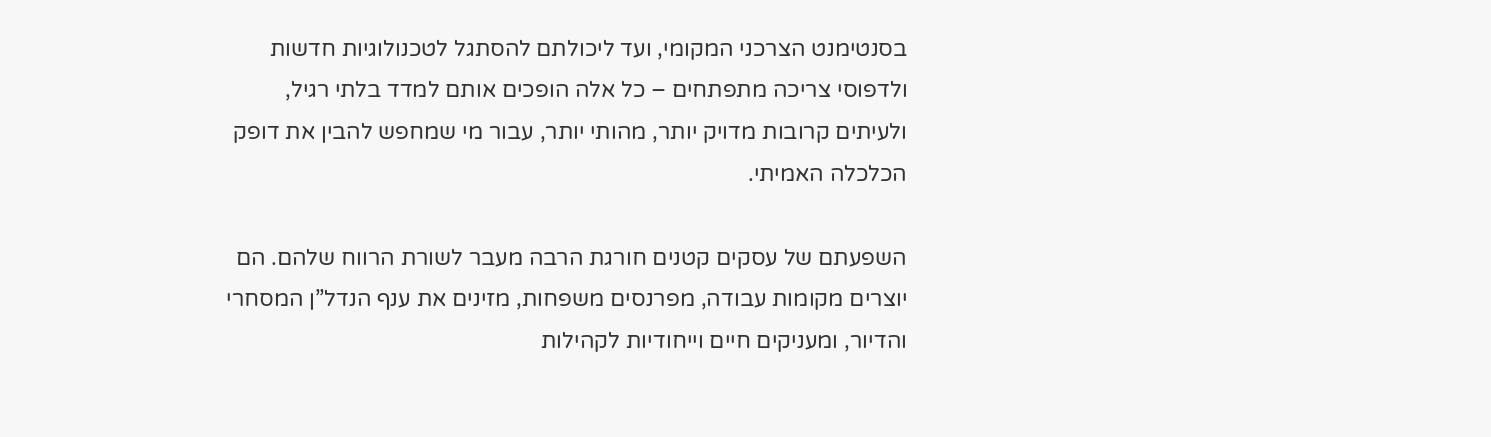בסנטימנט הצרכני המקומי, ועד ליכולתם להסתגל לטכנולוגיות חדשות ולדפוסי צריכה מתפתחים – כל אלה הופכים אותם למדד בלתי רגיל, ולעיתים קרובות מדויק יותר, מהותי יותר, עבור מי שמחפש להבין את דופק הכלכלה האמיתי.

השפעתם של עסקים קטנים חורגת הרבה מעבר לשורת הרווח שלהם. הם יוצרים מקומות עבודה, מפרנסים משפחות, מזינים את ענף הנדל”ן המסחרי והדיור, ומעניקים חיים וייחודיות לקהילות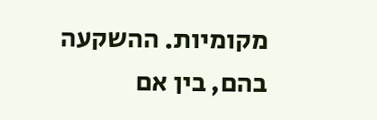מקומיות. ההשקעה בהם, בין אם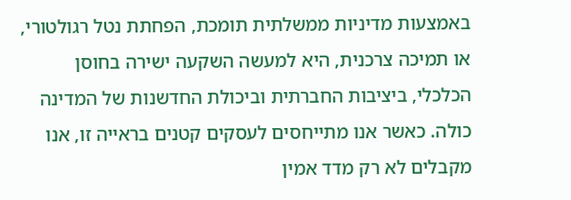באמצעות מדיניות ממשלתית תומכת, הפחתת נטל רגולטורי, או תמיכה צרכנית, היא למעשה השקעה ישירה בחוסן הכלכלי, ביציבות החברתית וביכולת החדשנות של המדינה כולה. כאשר אנו מתייחסים לעסקים קטנים בראייה זו, אנו מקבלים לא רק מדד אמין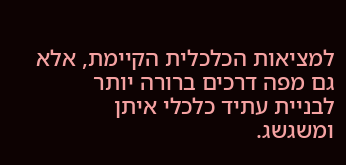למציאות הכלכלית הקיימת, אלא גם מפה דרכים ברורה יותר לבניית עתיד כלכלי איתן ומשגשג.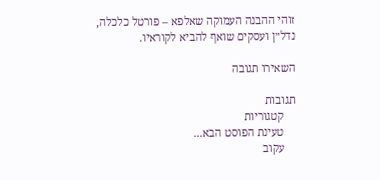זוהי ההבנה העמוקה שאלפא – פורטל כלכלה, נדל״ן ועסקים שואף להביא לקוראיו.

השאירו תגובה

תגובות
    קטגוריות
    טעינת הפוסט הבא...
    עקוב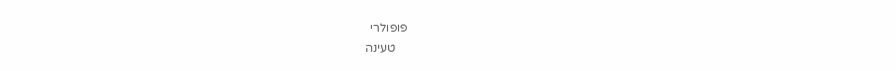פופולרי
    טעינה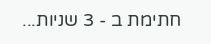חתימת ב - 3 שניות...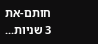חותם-את 3 שניות...